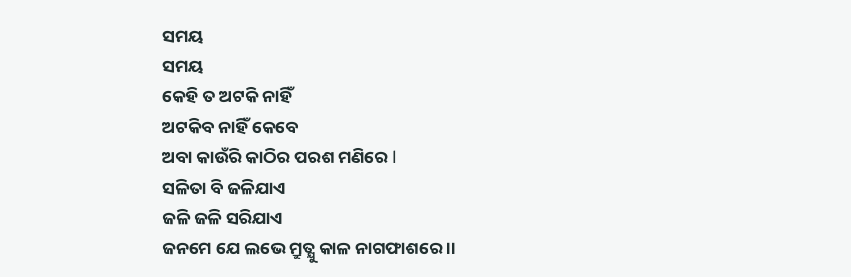ସମୟ
ସମୟ
କେହି ତ ଅଟକି ନାହିଁ
ଅଟକିବ ନାହିଁ କେବେ
ଅବା କାଉଁରି କାଠିର ପରଶ ମଣିରେ l
ସଳିତା ବି ଜଳିଯାଏ
ଜଳି ଜଳି ସରିଯାଏ
ଜନମେ ଯେ ଲଭେ ମ୍ରୁତ୍ଯୁ କାଳ ନାଗଫାଶରେ ।।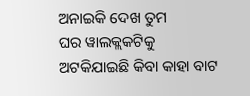ଅନାଇକି ଦେଖ ତୁମ
ଘର ୱାଲକ୍ଲକଟିକୁ
ଅଟକିଯାଇଛି କିବା କାହା ବାଟ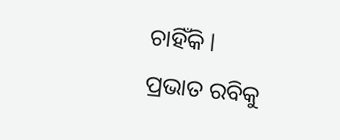ଚାହିଁକି l
ପ୍ରଭାତ ରବିକୁ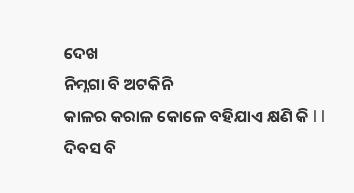ଦେଖ
ନିମ୍ନଗା ବି ଅଟକିନି
କାଳର କରାଳ କୋଳେ ବହିଯାଏ କ୍ଷଣି କି l l
ଦିବସ ବି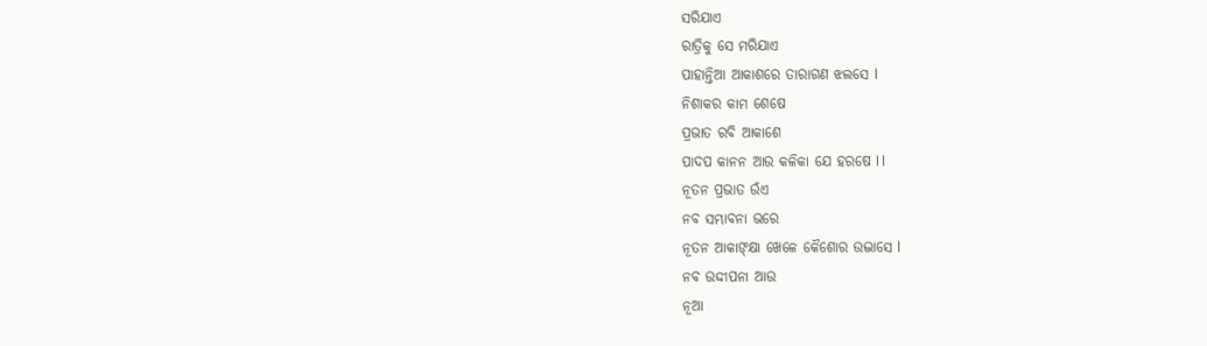ସରିଯାଏ
ରାତ୍ରିକୁ ସେ ମରିଯାଏ
ପାହାନ୍ତିଆ ଆକାଶରେ ତାରାଗଣ ଝଲସେ l
ନିଶାକର କାମ ଶେଷେ
ପ୍ରଭାତ ରବି ଆକାଶେ
ପାଦପ କାନନ ଆଉ କଳିକା ଯେ ହରଷେ l l
ନୂତନ ପ୍ରଭାତ ଉଁଏ
ନବ ସମ୍ଭାବନା ଭରେ
ନୂତନ ଆକାଙ୍କ୍ଷା ଖେଳେ କୈଶୋର ଉଦ୍ଭାସେ l
ନବ ଉଦ୍ଦୀପନା ଆଉ
ନୂଆ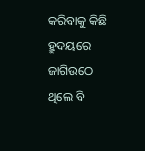କରିବାକୁ କିଛି
ହ୍ରୁଦୟରେ ଜାଗିଉଠେ ଥିଲେ ବି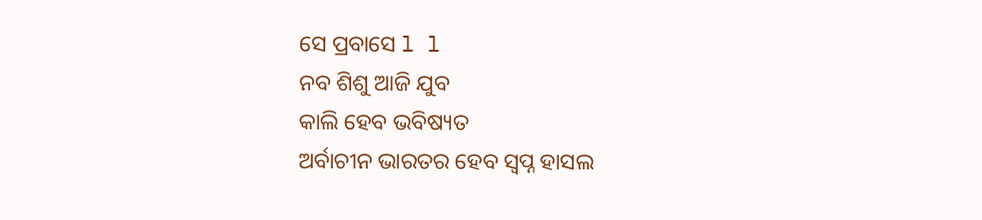ସେ ପ୍ରବାସେ l l
ନବ ଶିଶୁ ଆଜି ଯୁବ
କାଲି ହେବ ଭବିଷ୍ୟତ
ଅର୍ବାଚୀନ ଭାରତର ହେବ ସ୍ୱପ୍ନ ହାସଲ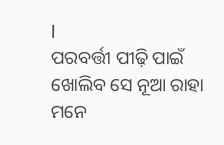l
ପରବର୍ତ୍ତୀ ପୀଢ଼ି ପାଇଁ
ଖୋଲିବ ସେ ନୂଆ ରାହା
ମନେ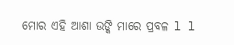ମୋର ଏହି ଆଶା ଉଙ୍କି ମାରେ ପ୍ରବଳ l l